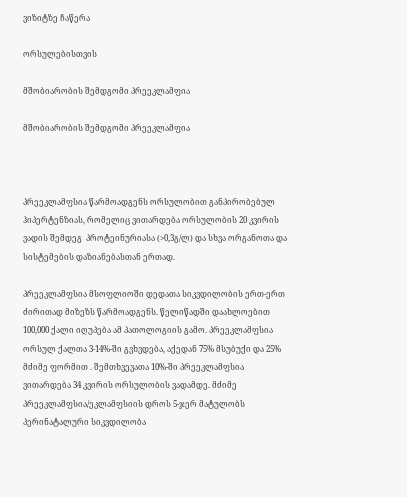ვიზიტზე ჩაწერა

ორსულებისთვის

მშობიარობის შემდგომი პრეეკლამფია

მშობიარობის შემდგომი პრეეკლამფია



პრეეკლამფსია წარმოადგენს ორსულობით განპირობებულ ჰიპერტენზიას, რომელიც ვითარდება ორსულობის 20 კვირის ვადის შემდეგ  პროტეინურიასა (>0,3გ/ლ) და სხვა ორგანოთა და სისტემების დაზიანებასთან ერთად.

პრეეკლამფსია მსოფლიოში დედათა სიკვდილობის ერთ-ერთ ძირითად მიზეზს წარმოადგენს. წელიწადში დაახლოებით 100,000 ქალი იღუპება ამ პათოლოგიის გამო. პრეეკლამფსია ორსულ ქალთა 3-14%-ში გვხვდება, აქედან 75% მსუბუქი და 25% მძიმე ფორმით . შემთხვევათა 10%-ში პრეეკლამფსია ვითარდება 34 კვირის ორსულობის ვადამდე. მძიმე პრეეკლამფსია/ეკლამფსიის დროს 5-ჯერ მატულობს პერინატალური სიკვდილობა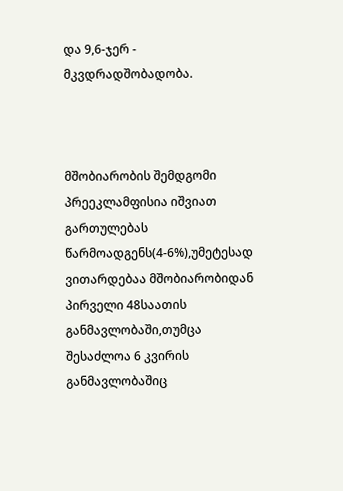და 9,6-ჯერ - მკვდრადშობადობა.



მშობიარობის შემდგომი პრეეკლამფისია იშვიათ გართულებას წარმოადგენს(4-6%),უმეტესად ვითარდებაა მშობიარობიდან პირველი 48საათის განმავლობაში,თუმცა შესაძლოა 6 კვირის  განმავლობაშიც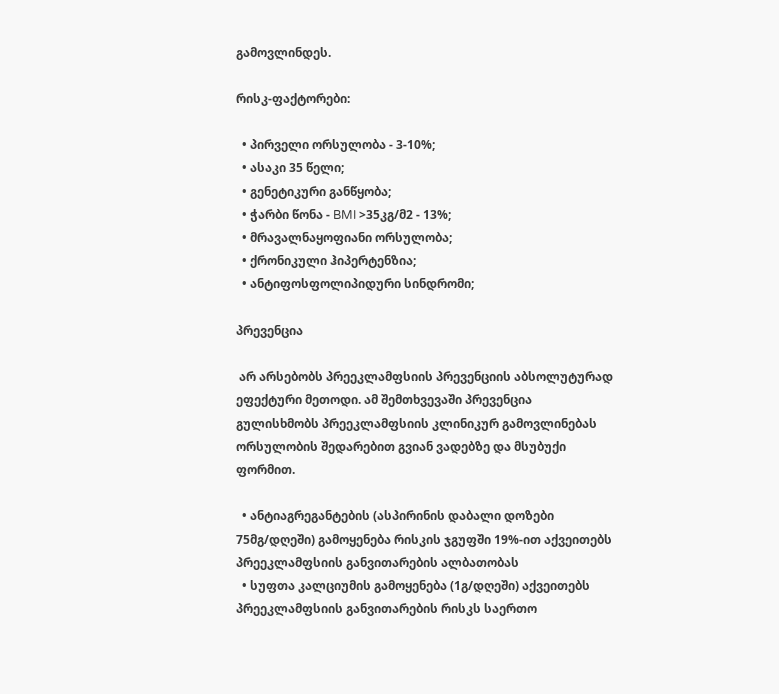გამოვლინდეს.

რისკ-ფაქტორები:

  • პირველი ორსულობა - 3-10%;
  • ასაკი 35 წელი;
  • გენეტიკური განწყობა;
  • ჭარბი წონა - BMI >35კგ/მ2 - 13%;
  • მრავალნაყოფიანი ორსულობა;
  • ქრონიკული ჰიპერტენზია;
  • ანტიფოსფოლიპიდური სინდრომი;

პრევენცია

 არ არსებობს პრეეკლამფსიის პრევენციის აბსოლუტურად ეფექტური მეთოდი. ამ შემთხვევაში პრევენცია გულისხმობს პრეეკლამფსიის კლინიკურ გამოვლინებას ორსულობის შედარებით გვიან ვადებზე და მსუბუქი ფორმით.

  • ანტიაგრეგანტების (ასპირინის დაბალი დოზები 75მგ/დღეში) გამოყენება რისკის ჯგუფში 19%-ით აქვეითებს პრეეკლამფსიის განვითარების ალბათობას
  • სუფთა კალციუმის გამოყენება (1გ/დღეში) აქვეითებს პრეეკლამფსიის განვითარების რისკს საერთო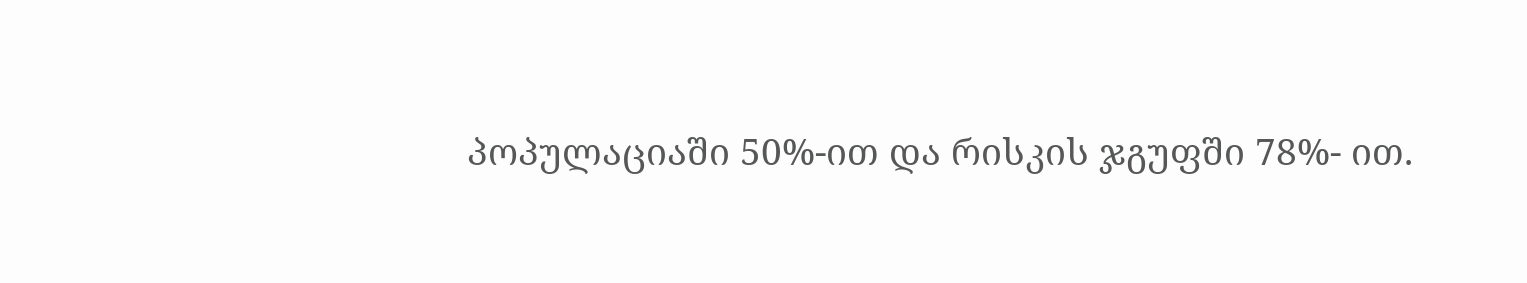პოპულაციაში 50%-ით და რისკის ჯგუფში 78%- ით.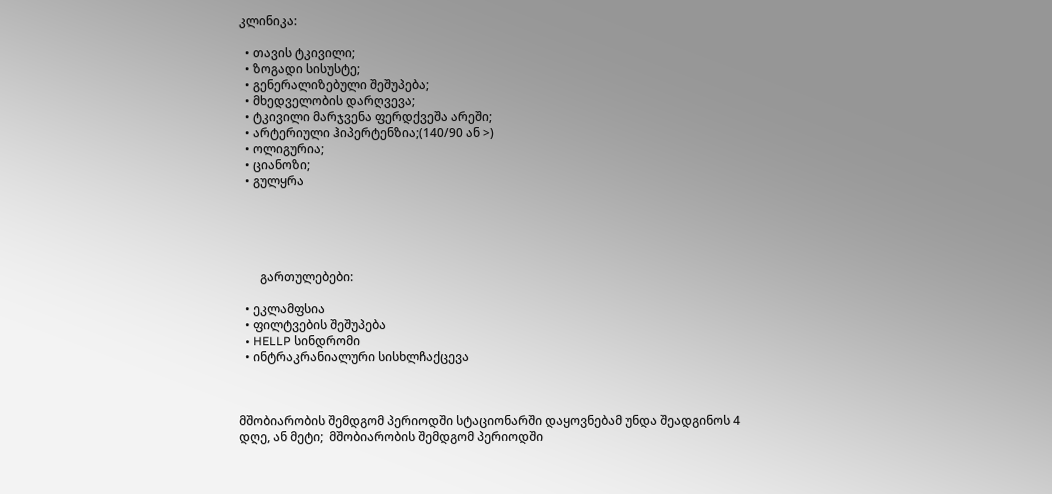კლინიკა:

  • თავის ტკივილი;
  • ზოგადი სისუსტე;
  • გენერალიზებული შეშუპება;
  • მხედველობის დარღვევა;
  • ტკივილი მარჯვენა ფერდქვეშა არეში;
  • არტერიული ჰიპერტენზია;(140/90 ან >)
  • ოლიგურია;
  • ციანოზი;
  • გულყრა





       გართულებები:

  • ეკლამფსია
  • ფილტვების შეშუპება
  • HELLP სინდრომი
  • ინტრაკრანიალური სისხლჩაქცევა



მშობიარობის შემდგომ პერიოდში სტაციონარში დაყოვნებამ უნდა შეადგინოს 4 დღე, ან მეტი;  მშობიარობის შემდგომ პერიოდში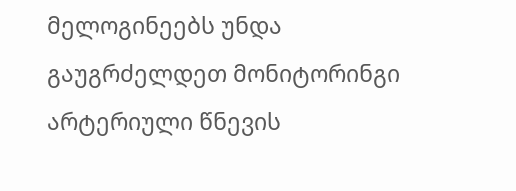მელოგინეებს უნდა გაუგრძელდეთ მონიტორინგი არტერიული წნევის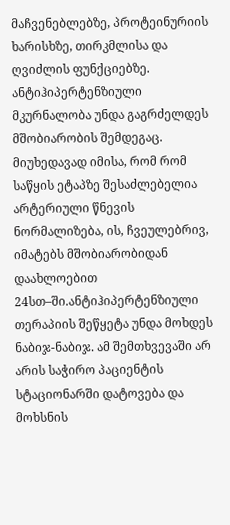მაჩვენებლებზე, პროტეინურიის ხარისხზე, თირკმლისა და ღვიძლის ფუნქციებზე. ანტიჰიპერტენზიული მკურნალობა უნდა გაგრძელდეს მშობიარობის შემდეგაც. მიუხედავად იმისა, რომ რომ საწყის ეტაპზე შესაძლებელია არტერიული წნევის ნორმალიზება, ის, ჩვეულებრივ, იმატებს მშობიარობიდან დაახლოებით 24სთ–ში.ანტიჰიპერტენზიული თერაპიის შეწყეტა უნდა მოხდეს ნაბიჯ-ნაბიჯ. ამ შემთხვევაში არ არის საჭირო პაციენტის სტაციონარში დატოვება და მოხსნის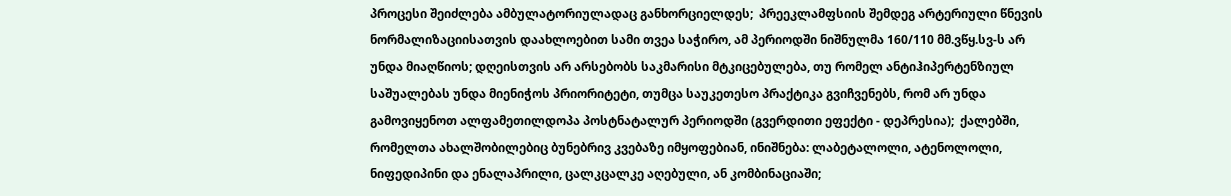პროცესი შეიძლება ამბულატორიულადაც განხორციელდეს;  პრეეკლამფსიის შემდეგ არტერიული წნევის ნორმალიზაციისათვის დაახლოებით სამი თვეა საჭირო, ამ პერიოდში ნიშნულმა 160/110 მმ.ვწყ.სვ-ს არ უნდა მიაღწიოს; დღეისთვის არ არსებობს საკმარისი მტკიცებულება, თუ რომელ ანტიჰიპერტენზიულ საშუალებას უნდა მიენიჭოს პრიორიტეტი, თუმცა საუკეთესო პრაქტიკა გვიჩვენებს, რომ არ უნდა გამოვიყენოთ ალფამეთილდოპა პოსტნატალურ პერიოდში (გვერდითი ეფექტი - დეპრესია);  ქალებში, რომელთა ახალშობილებიც ბუნებრივ კვებაზე იმყოფებიან, ინიშნება: ლაბეტალოლი, ატენოლოლი, ნიფედიპინი და ენალაპრილი, ცალკცალკე აღებული, ან კომბინაციაში;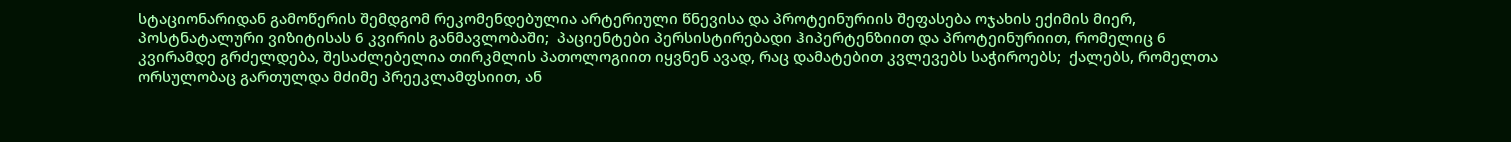სტაციონარიდან გამოწერის შემდგომ რეკომენდებულია არტერიული წნევისა და პროტეინურიის შეფასება ოჯახის ექიმის მიერ, პოსტნატალური ვიზიტისას 6 კვირის განმავლობაში;  პაციენტები პერსისტირებადი ჰიპერტენზიით და პროტეინურიით, რომელიც 6 კვირამდე გრძელდება, შესაძლებელია თირკმლის პათოლოგიით იყვნენ ავად, რაც დამატებით კვლევებს საჭიროებს;  ქალებს, რომელთა ორსულობაც გართულდა მძიმე პრეეკლამფსიით, ან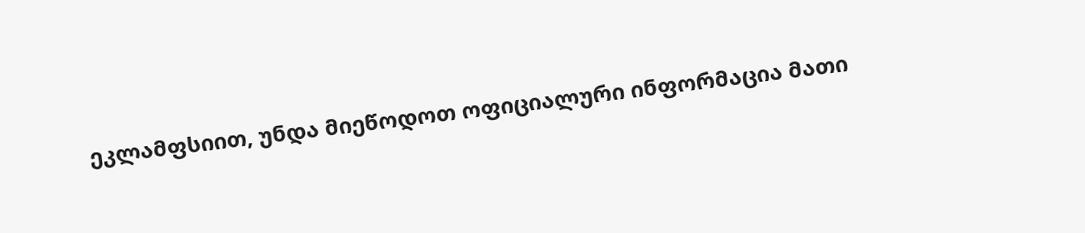ეკლამფსიით, უნდა მიეწოდოთ ოფიციალური ინფორმაცია მათი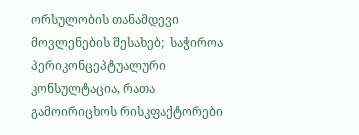ორსულობის თანამდევი მოვლენების შესახებ;  საჭიროა პერიკონცეპტუალური კონსულტაცია, რათა გამოირიცხოს რისკფაქტორები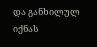და განხილულ იქნას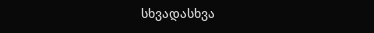სხვადასხვა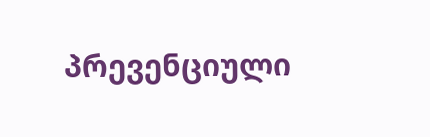პრევენციული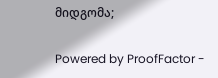მიდგომა;

Powered by ProofFactor -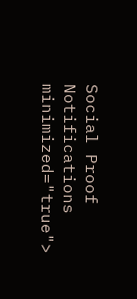Social Proof Notifications
minimized="true">